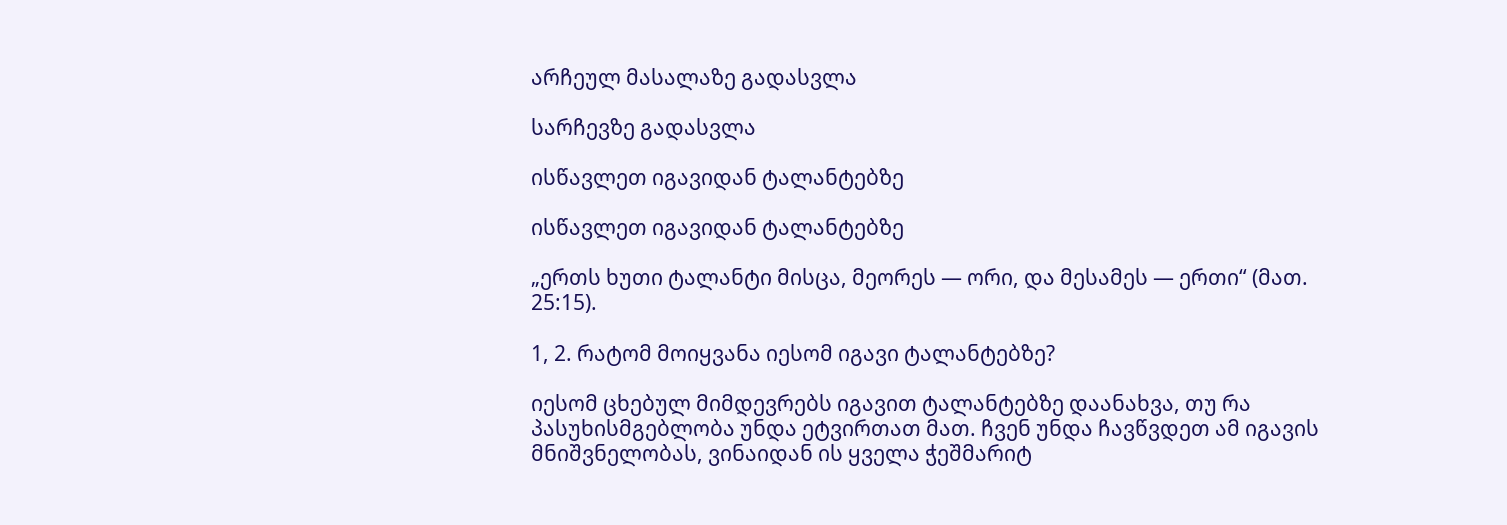არჩეულ მასალაზე გადასვლა

სარჩევზე გადასვლა

ისწავლეთ იგავიდან ტალანტებზე

ისწავლეთ იგავიდან ტალანტებზე

„ერთს ხუთი ტალანტი მისცა, მეორეს — ორი, და მესამეს — ერთი“ (მათ. 25:15).

1, 2. რატომ მოიყვანა იესომ იგავი ტალანტებზე?

იესომ ცხებულ მიმდევრებს იგავით ტალანტებზე დაანახვა, თუ რა პასუხისმგებლობა უნდა ეტვირთათ მათ. ჩვენ უნდა ჩავწვდეთ ამ იგავის მნიშვნელობას, ვინაიდან ის ყველა ჭეშმარიტ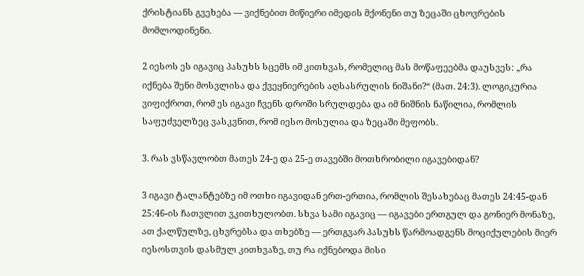ქრისტიანს გვეხება — ვიქნებით მიწიერი იმედის მქონენი თუ ზეცაში ცხოვრების მომლოდინენი.

2 იესოს ეს იგავიც პასუხს სცემს იმ კითხვას, რომელიც მას მოწაფეებმა დაუსვეს: „რა იქნება შენი მოსვლისა და ქვეყნიერების აღსასრულის ნიშანი?“ (მათ. 24:3). ლოგიკურია ვიფიქროთ, რომ ეს იგავი ჩვენს დროში სრულდება და იმ ნიშნის ნაწილია, რომლის საფუძველზეც ვასკვნით, რომ იესო მოსულია და ზეცაში მეფობს.

3. რას ვსწავლობთ მათეს 24-ე და 25-ე თავებში მოთხრობილი იგავებიდან?

3 იგავი ტალანტებზე იმ ოთხი იგავიდან ერთ-ერთია, რომლის შესახებაც მათეს 24:45-დან 25:46-ის ჩათვლით ვკითხულობთ. სხვა სამი იგავიც — იგავები ერთგულ და გონიერ მონაზე, ათ ქალწულზე, ცხვრებსა და თხებზე — ერთგვარ პასუხს წარმოადგენს მოციქულების მიერ იესოსთვის დასმულ კითხვაზე, თუ რა იქნებოდა მისი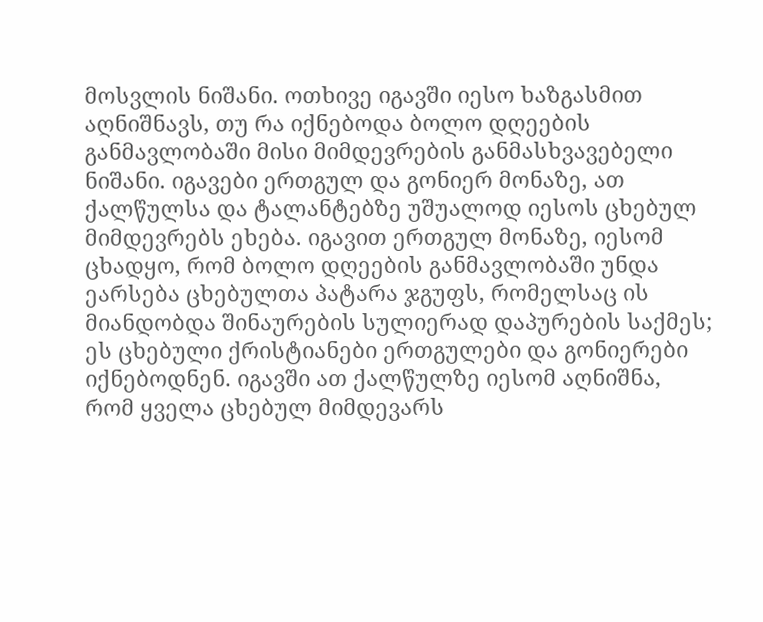მოსვლის ნიშანი. ოთხივე იგავში იესო ხაზგასმით აღნიშნავს, თუ რა იქნებოდა ბოლო დღეების განმავლობაში მისი მიმდევრების განმასხვავებელი ნიშანი. იგავები ერთგულ და გონიერ მონაზე, ათ ქალწულსა და ტალანტებზე უშუალოდ იესოს ცხებულ მიმდევრებს ეხება. იგავით ერთგულ მონაზე, იესომ ცხადყო, რომ ბოლო დღეების განმავლობაში უნდა ეარსება ცხებულთა პატარა ჯგუფს, რომელსაც ის მიანდობდა შინაურების სულიერად დაპურების საქმეს; ეს ცხებული ქრისტიანები ერთგულები და გონიერები იქნებოდნენ. იგავში ათ ქალწულზე იესომ აღნიშნა, რომ ყველა ცხებულ მიმდევარს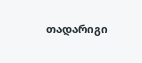თადარიგი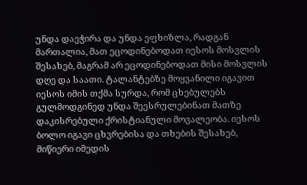უნდა დაეჭირა და უნდა ეფხიზლა, რადგან მართალია, მათ ეცოდინებოდათ იესოს მოსვლის შესახებ, მაგრამ არ ეცოდინებოდათ მისი მოსვლის დღე და საათი. ტალანტებზე მოყვანილი იგავით იესოს იმის თქმა სურდა, რომ ცხებულებს გულმოდგინედ უნდა შეესრულებინათ მათზე დაკისრებული ქრისტიანული მოვალეობა. იესოს ბოლო იგავი ცხვრებისა და თხების შესახებ, მიწიერი იმედის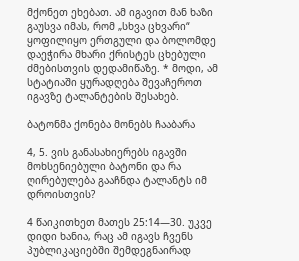მქონეთ ეხებათ. ამ იგავით მან ხაზი გაუსვა იმას, რომ „სხვა ცხვარი“ ყოფილიყო ერთგული და ბოლომდე დაეჭირა მხარი ქრისტეს ცხებული ძმებისთვის დედამიწაზე. * მოდი, ამ სტატიაში ყურადღება შევაჩეროთ იგავზე ტალანტების შესახებ.

ბატონმა ქონება მონებს ჩააბარა

4, 5. ვის განასახიერებს იგავში მოხსენიებული ბატონი და რა ღირებულება გააჩნდა ტალანტს იმ დროისთვის?

4 წაიკითხეთ მათეს 25:14—30. უკვე დიდი ხანია, რაც ამ იგავს ჩვენს პუბლიკაციებში შემდეგნაირად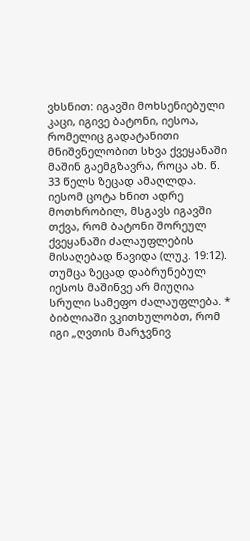ვხსნით: იგავში მოხსენიებული კაცი, იგივე ბატონი, იესოა, რომელიც გადატანითი მნიშვნელობით სხვა ქვეყანაში მაშინ გაემგზავრა, როცა ახ. წ. 33 წელს ზეცად ამაღლდა. იესომ ცოტა ხნით ადრე მოთხრობილ, მსგავს იგავში თქვა, რომ ბატონი შორეულ ქვეყანაში ძალაუფლების მისაღებად წავიდა (ლუკ. 19:12). თუმცა ზეცად დაბრუნებულ იესოს მაშინვე არ მიუღია სრული სამეფო ძალაუფლება. * ბიბლიაში ვკითხულობთ, რომ იგი „ღვთის მარჯვნივ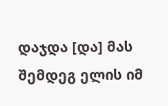დაჯდა [და] მას შემდეგ ელის იმ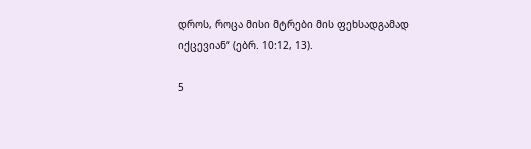დროს, როცა მისი მტრები მის ფეხსადგამად იქცევიან“ (ებრ. 10:12, 13).

5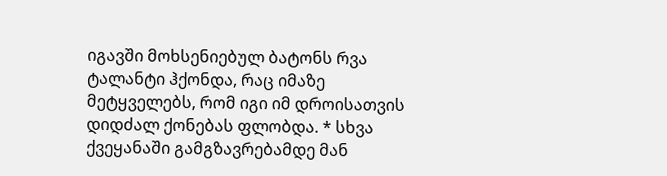იგავში მოხსენიებულ ბატონს რვა ტალანტი ჰქონდა, რაც იმაზე მეტყველებს, რომ იგი იმ დროისათვის დიდძალ ქონებას ფლობდა. * სხვა ქვეყანაში გამგზავრებამდე მან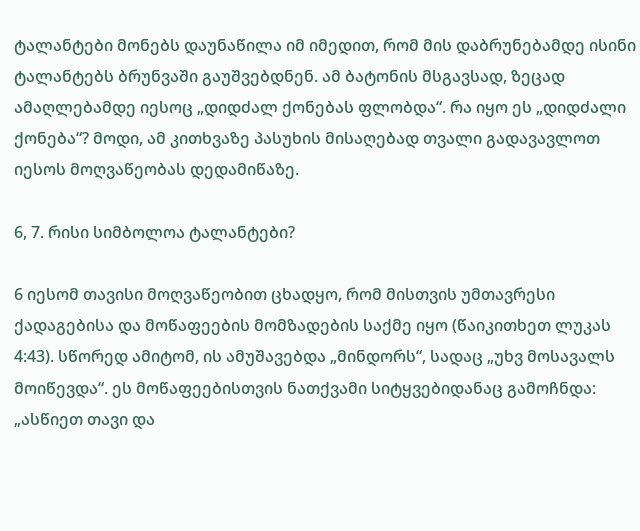ტალანტები მონებს დაუნაწილა იმ იმედით, რომ მის დაბრუნებამდე ისინი ტალანტებს ბრუნვაში გაუშვებდნენ. ამ ბატონის მსგავსად, ზეცად ამაღლებამდე იესოც „დიდძალ ქონებას ფლობდა“. რა იყო ეს „დიდძალი ქონება“? მოდი, ამ კითხვაზე პასუხის მისაღებად თვალი გადავავლოთ იესოს მოღვაწეობას დედამიწაზე.

6, 7. რისი სიმბოლოა ტალანტები?

6 იესომ თავისი მოღვაწეობით ცხადყო, რომ მისთვის უმთავრესი ქადაგებისა და მოწაფეების მომზადების საქმე იყო (წაიკითხეთ ლუკას 4:43). სწორედ ამიტომ, ის ამუშავებდა „მინდორს“, სადაც „უხვ მოსავალს მოიწევდა“. ეს მოწაფეებისთვის ნათქვამი სიტყვებიდანაც გამოჩნდა: „ასწიეთ თავი და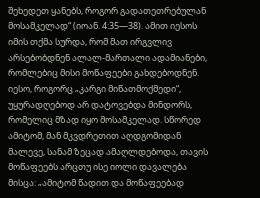შეხედეთ ყანებს, როგორ გადათეთრებულან მოსამკელად“ (იოან. 4:35—38). ამით იესოს იმის თქმა სურდა, რომ მათ ირგვლივ არსებობდნენ ალალ-მართალი ადამიანები, რომლებიც მისი მოწაფეები გახდებოდნენ. იესო, როგორც „კარგი მიწათმოქმედი“, უყურადღებოდ არ დატოვებდა მინდორს, რომელიც მზად იყო მოსამკელად. სწორედ ამიტომ, მან მკვდრეთით აღდგომიდან მალევე, სანამ ზეცად ამაღლდებოდა, თავის მოწაფეებს არცთუ ისე იოლი დავალება მისცა: „ამიტომ წადით და მოწაფეებად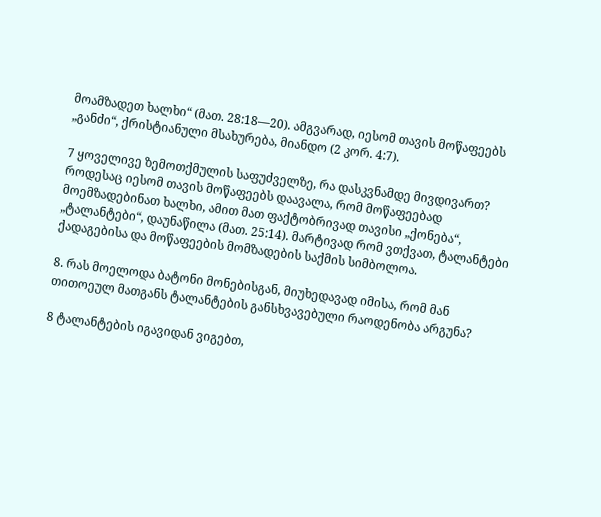მოამზადეთ ხალხი“ (მათ. 28:18—20). ამგვარად, იესომ თავის მოწაფეებს „განძი“, ქრისტიანული მსახურება, მიანდო (2 კორ. 4:7).

7 ყოველივე ზემოთქმულის საფუძველზე, რა დასკვნამდე მივდივართ? როდესაც იესომ თავის მოწაფეებს დაავალა, რომ მოწაფეებად მოემზადებინათ ხალხი, ამით მათ ფაქტობრივად თავისი „ქონება“, „ტალანტები“, დაუნაწილა (მათ. 25:14). მარტივად რომ ვთქვათ, ტალანტები ქადაგებისა და მოწაფეების მომზადების საქმის სიმბოლოა.

8. რას მოელოდა ბატონი მონებისგან, მიუხედავად იმისა, რომ მან თითოეულ მათგანს ტალანტების განსხვავებული რაოდენობა არგუნა?

8 ტალანტების იგავიდან ვიგებთ,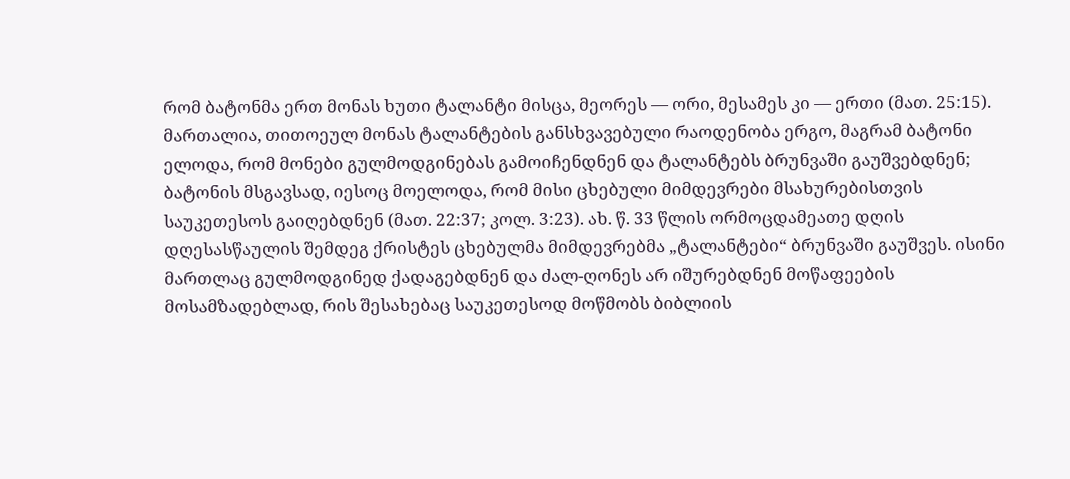რომ ბატონმა ერთ მონას ხუთი ტალანტი მისცა, მეორეს — ორი, მესამეს კი — ერთი (მათ. 25:15). მართალია, თითოეულ მონას ტალანტების განსხვავებული რაოდენობა ერგო, მაგრამ ბატონი ელოდა, რომ მონები გულმოდგინებას გამოიჩენდნენ და ტალანტებს ბრუნვაში გაუშვებდნენ; ბატონის მსგავსად, იესოც მოელოდა, რომ მისი ცხებული მიმდევრები მსახურებისთვის საუკეთესოს გაიღებდნენ (მათ. 22:37; კოლ. 3:23). ახ. წ. 33 წლის ორმოცდამეათე დღის დღესასწაულის შემდეგ ქრისტეს ცხებულმა მიმდევრებმა „ტალანტები“ ბრუნვაში გაუშვეს. ისინი მართლაც გულმოდგინედ ქადაგებდნენ და ძალ-ღონეს არ იშურებდნენ მოწაფეების მოსამზადებლად, რის შესახებაც საუკეთესოდ მოწმობს ბიბლიის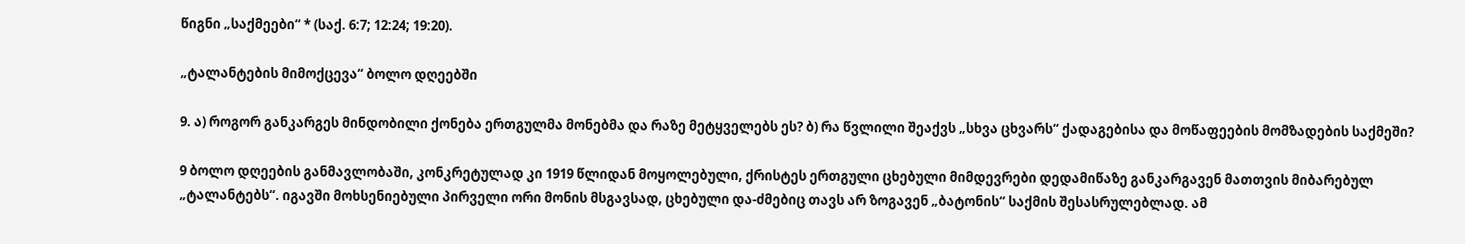წიგნი „საქმეები“ * (საქ. 6:7; 12:24; 19:20).

„ტალანტების მიმოქცევა“ ბოლო დღეებში

9. ა) როგორ განკარგეს მინდობილი ქონება ერთგულმა მონებმა და რაზე მეტყველებს ეს? ბ) რა წვლილი შეაქვს „სხვა ცხვარს“ ქადაგებისა და მოწაფეების მომზადების საქმეში?

9 ბოლო დღეების განმავლობაში, კონკრეტულად კი 1919 წლიდან მოყოლებული, ქრისტეს ერთგული ცხებული მიმდევრები დედამიწაზე განკარგავენ მათთვის მიბარებულ „ტალანტებს“. იგავში მოხსენიებული პირველი ორი მონის მსგავსად, ცხებული და-ძმებიც თავს არ ზოგავენ „ბატონის“ საქმის შესასრულებლად. ამ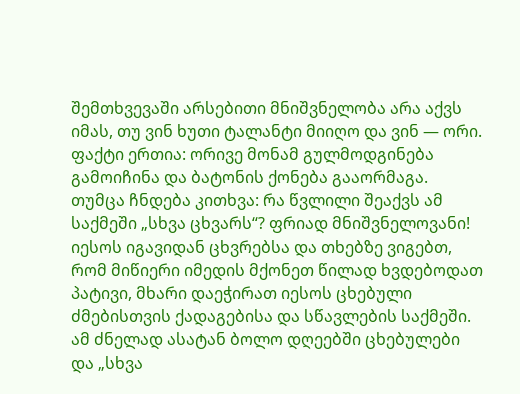შემთხვევაში არსებითი მნიშვნელობა არა აქვს იმას, თუ ვინ ხუთი ტალანტი მიიღო და ვინ — ორი. ფაქტი ერთია: ორივე მონამ გულმოდგინება გამოიჩინა და ბატონის ქონება გააორმაგა. თუმცა ჩნდება კითხვა: რა წვლილი შეაქვს ამ საქმეში „სხვა ცხვარს“? ფრიად მნიშვნელოვანი! იესოს იგავიდან ცხვრებსა და თხებზე ვიგებთ, რომ მიწიერი იმედის მქონეთ წილად ხვდებოდათ პატივი, მხარი დაეჭირათ იესოს ცხებული ძმებისთვის ქადაგებისა და სწავლების საქმეში. ამ ძნელად ასატან ბოლო დღეებში ცხებულები და „სხვა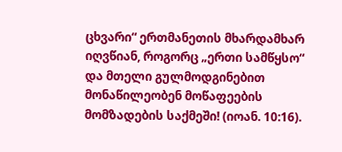ცხვარი“ ერთმანეთის მხარდამხარ იღვწიან, როგორც „ერთი სამწყსო“ და მთელი გულმოდგინებით მონაწილეობენ მოწაფეების მომზადების საქმეში! (იოან. 10:16).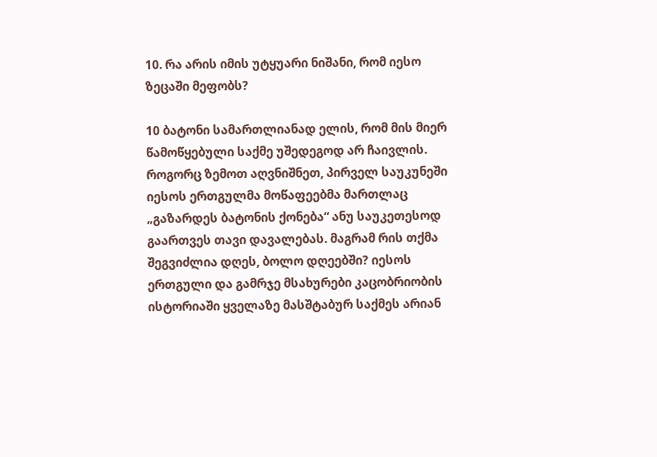10. რა არის იმის უტყუარი ნიშანი, რომ იესო ზეცაში მეფობს?

10 ბატონი სამართლიანად ელის, რომ მის მიერ წამოწყებული საქმე უშედეგოდ არ ჩაივლის. როგორც ზემოთ აღვნიშნეთ, პირველ საუკუნეში იესოს ერთგულმა მოწაფეებმა მართლაც „გაზარდეს ბატონის ქონება“ ანუ საუკეთესოდ გაართვეს თავი დავალებას. მაგრამ რის თქმა შეგვიძლია დღეს, ბოლო დღეებში? იესოს ერთგული და გამრჯე მსახურები კაცობრიობის ისტორიაში ყველაზე მასშტაბურ საქმეს არიან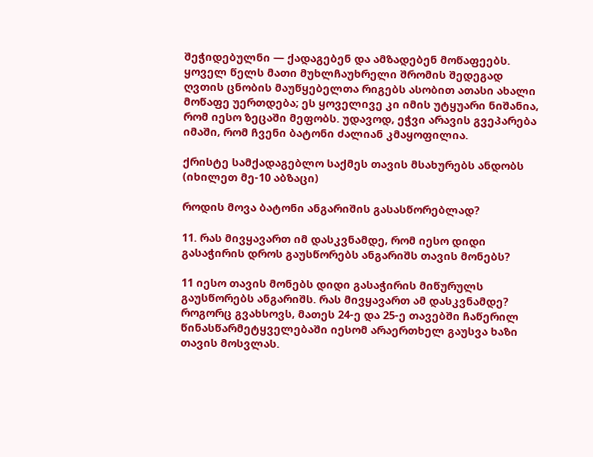შეჭიდებულნი — ქადაგებენ და ამზადებენ მოწაფეებს. ყოველ წელს მათი მუხლჩაუხრელი შრომის შედეგად ღვთის ცნობის მაუწყებელთა რიგებს ასობით ათასი ახალი მოწაფე უერთდება; ეს ყოველივე კი იმის უტყუარი ნიშანია, რომ იესო ზეცაში მეფობს. უდავოდ, ეჭვი არავის გვეპარება იმაში, რომ ჩვენი ბატონი ძალიან კმაყოფილია.

ქრისტე სამქადაგებლო საქმეს თავის მსახურებს ანდობს (იხილეთ მე-10 აბზაცი)

როდის მოვა ბატონი ანგარიშის გასასწორებლად?

11. რას მივყავართ იმ დასკვნამდე, რომ იესო დიდი გასაჭირის დროს გაუსწორებს ანგარიშს თავის მონებს?

11 იესო თავის მონებს დიდი გასაჭირის მიწურულს გაუსწორებს ანგარიშს. რას მივყავართ ამ დასკვნამდე? როგორც გვახსოვს, მათეს 24-ე და 25-ე თავებში ჩაწერილ წინასწარმეტყველებაში იესომ არაერთხელ გაუსვა ხაზი თავის მოსვლას.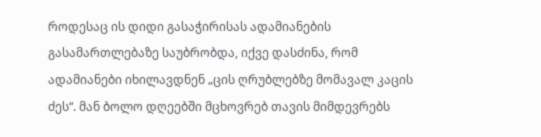როდესაც ის დიდი გასაჭირისას ადამიანების გასამართლებაზე საუბრობდა, იქვე დასძინა, რომ ადამიანები იხილავდნენ „ცის ღრუბლებზე მომავალ კაცის ძეს“. მან ბოლო დღეებში მცხოვრებ თავის მიმდევრებს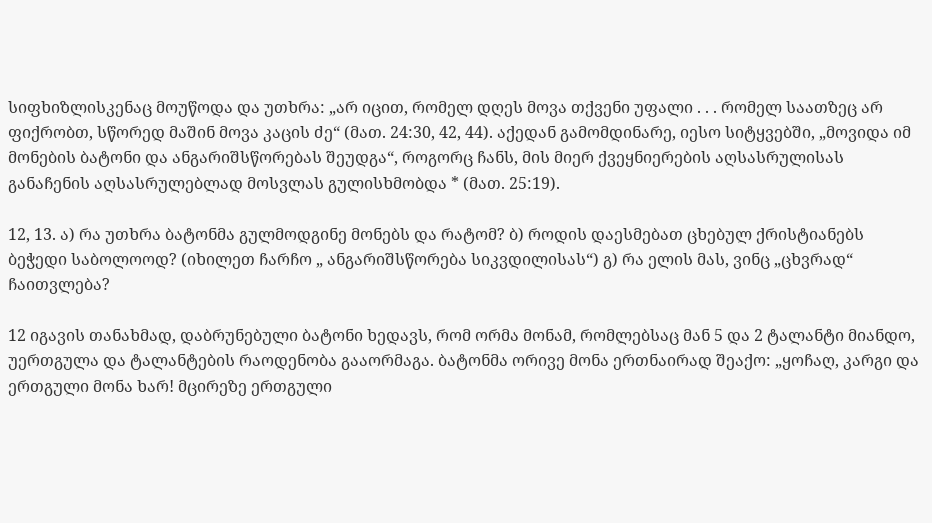სიფხიზლისკენაც მოუწოდა და უთხრა: „არ იცით, რომელ დღეს მოვა თქვენი უფალი . . . რომელ საათზეც არ ფიქრობთ, სწორედ მაშინ მოვა კაცის ძე“ (მათ. 24:30, 42, 44). აქედან გამომდინარე, იესო სიტყვებში, „მოვიდა იმ მონების ბატონი და ანგარიშსწორებას შეუდგა“, როგორც ჩანს, მის მიერ ქვეყნიერების აღსასრულისას განაჩენის აღსასრულებლად მოსვლას გულისხმობდა * (მათ. 25:19).

12, 13. ა) რა უთხრა ბატონმა გულმოდგინე მონებს და რატომ? ბ) როდის დაესმებათ ცხებულ ქრისტიანებს ბეჭედი საბოლოოდ? (იხილეთ ჩარჩო „ ანგარიშსწორება სიკვდილისას“) გ) რა ელის მას, ვინც „ცხვრად“ ჩაითვლება?

12 იგავის თანახმად, დაბრუნებული ბატონი ხედავს, რომ ორმა მონამ, რომლებსაც მან 5 და 2 ტალანტი მიანდო, უერთგულა და ტალანტების რაოდენობა გააორმაგა. ბატონმა ორივე მონა ერთნაირად შეაქო: „ყოჩაღ, კარგი და ერთგული მონა ხარ! მცირეზე ერთგული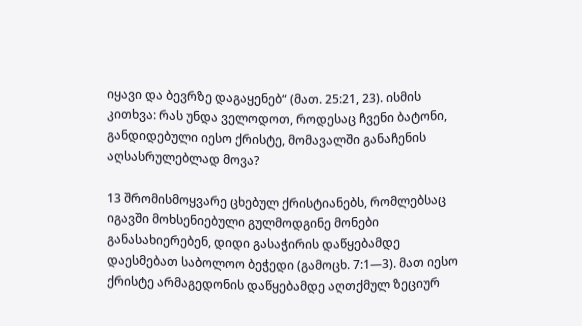იყავი და ბევრზე დაგაყენებ“ (მათ. 25:21, 23). ისმის კითხვა: რას უნდა ველოდოთ, როდესაც ჩვენი ბატონი, განდიდებული იესო ქრისტე, მომავალში განაჩენის აღსასრულებლად მოვა?

13 შრომისმოყვარე ცხებულ ქრისტიანებს, რომლებსაც იგავში მოხსენიებული გულმოდგინე მონები განასახიერებენ, დიდი გასაჭირის დაწყებამდე დაესმებათ საბოლოო ბეჭედი (გამოცხ. 7:1—3). მათ იესო ქრისტე არმაგედონის დაწყებამდე აღთქმულ ზეციურ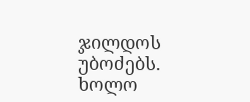ჯილდოს უბოძებს. ხოლო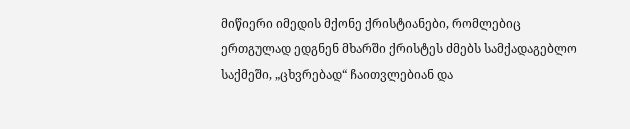მიწიერი იმედის მქონე ქრისტიანები, რომლებიც ერთგულად ედგნენ მხარში ქრისტეს ძმებს სამქადაგებლო საქმეში, „ცხვრებად“ ჩაითვლებიან და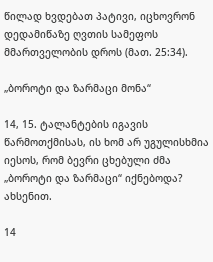წილად ხვდებათ პატივი, იცხოვრონ დედამიწაზე ღვთის სამეფოს მმართველობის დროს (მათ. 25:34).

„ბოროტი და ზარმაცი მონა“

14, 15. ტალანტების იგავის წარმოთქმისას, ის ხომ არ უგულისხმია იესოს, რომ ბევრი ცხებული ძმა „ბოროტი და ზარმაცი“ იქნებოდა? ახსენით.

14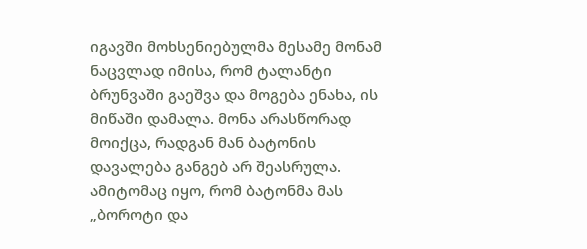იგავში მოხსენიებულმა მესამე მონამ ნაცვლად იმისა, რომ ტალანტი ბრუნვაში გაეშვა და მოგება ენახა, ის მიწაში დამალა. მონა არასწორად მოიქცა, რადგან მან ბატონის დავალება განგებ არ შეასრულა. ამიტომაც იყო, რომ ბატონმა მას „ბოროტი და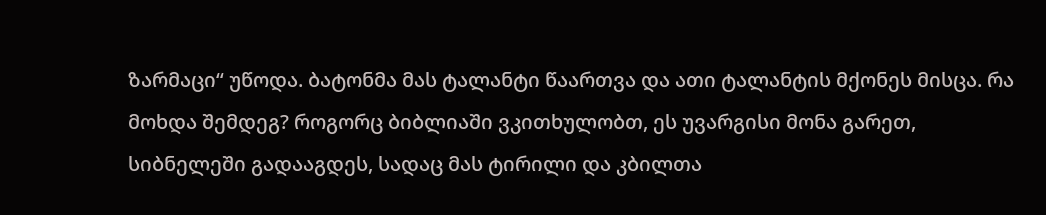ზარმაცი“ უწოდა. ბატონმა მას ტალანტი წაართვა და ათი ტალანტის მქონეს მისცა. რა მოხდა შემდეგ? როგორც ბიბლიაში ვკითხულობთ, ეს უვარგისი მონა გარეთ, სიბნელეში გადააგდეს, სადაც მას ტირილი და კბილთა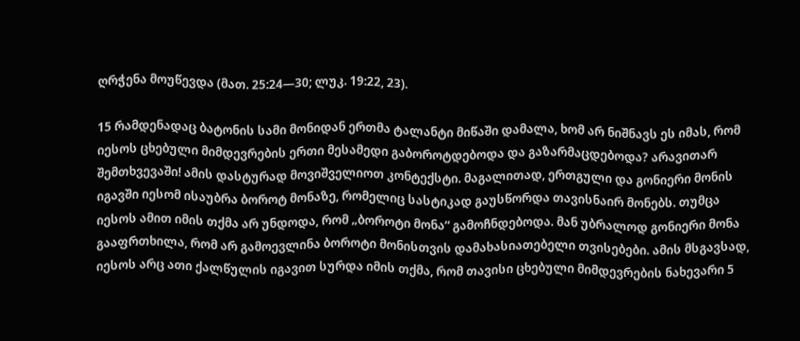ღრჭენა მოუწევდა (მათ. 25:24—30; ლუკ. 19:22, 23).

15 რამდენადაც ბატონის სამი მონიდან ერთმა ტალანტი მიწაში დამალა, ხომ არ ნიშნავს ეს იმას, რომ იესოს ცხებული მიმდევრების ერთი მესამედი გაბოროტდებოდა და გაზარმაცდებოდა? არავითარ შემთხვევაში! ამის დასტურად მოვიშველიოთ კონტექსტი. მაგალითად, ერთგული და გონიერი მონის იგავში იესომ ისაუბრა ბოროტ მონაზე, რომელიც სასტიკად გაუსწორდა თავისნაირ მონებს. თუმცა იესოს ამით იმის თქმა არ უნდოდა, რომ „ბოროტი მონა“ გამოჩნდებოდა. მან უბრალოდ გონიერი მონა გააფრთხილა, რომ არ გამოევლინა ბოროტი მონისთვის დამახასიათებელი თვისებები. ამის მსგავსად, იესოს არც ათი ქალწულის იგავით სურდა იმის თქმა, რომ თავისი ცხებული მიმდევრების ნახევარი 5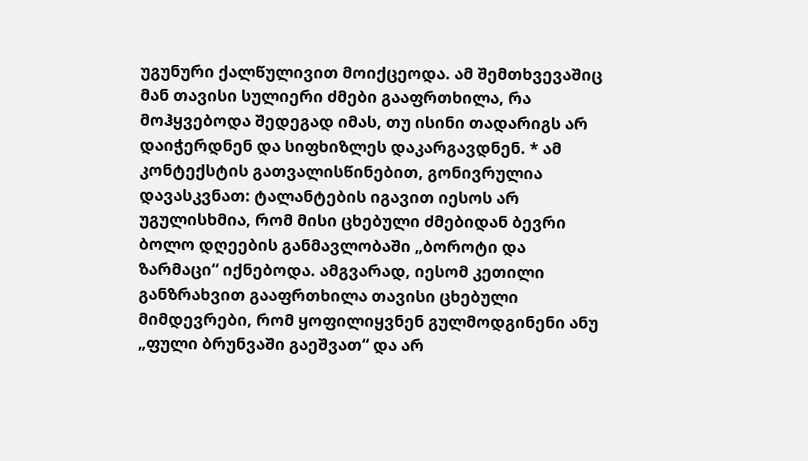უგუნური ქალწულივით მოიქცეოდა. ამ შემთხვევაშიც მან თავისი სულიერი ძმები გააფრთხილა, რა მოჰყვებოდა შედეგად იმას, თუ ისინი თადარიგს არ დაიჭერდნენ და სიფხიზლეს დაკარგავდნენ. * ამ კონტექსტის გათვალისწინებით, გონივრულია დავასკვნათ: ტალანტების იგავით იესოს არ უგულისხმია, რომ მისი ცხებული ძმებიდან ბევრი ბოლო დღეების განმავლობაში „ბოროტი და ზარმაცი“ იქნებოდა. ამგვარად, იესომ კეთილი განზრახვით გააფრთხილა თავისი ცხებული მიმდევრები, რომ ყოფილიყვნენ გულმოდგინენი ანუ „ფული ბრუნვაში გაეშვათ“ და არ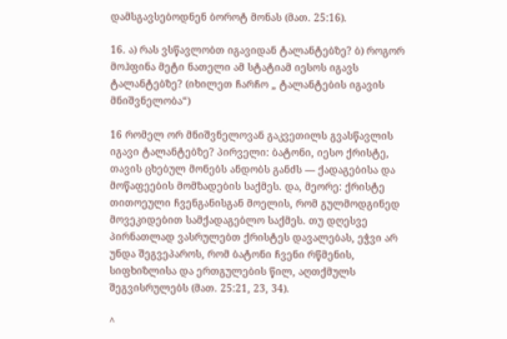დამსგავსებოდნენ ბოროტ მონას (მათ. 25:16).

16. ა) რას ვსწავლობთ იგავიდან ტალანტებზე? ბ) როგორ მოჰფინა მეტი ნათელი ამ სტატიამ იესოს იგავს ტალანტებზე? (იხილეთ ჩარჩო „ ტალანტების იგავის მნიშვნელობა“)

16 რომელ ორ მნიშვნელოვან გაკვეთილს გვასწავლის იგავი ტალანტებზე? პირველი: ბატონი, იესო ქრისტე, თავის ცხებულ მონებს ანდობს განძს — ქადაგებისა და მოწაფეების მომზადების საქმეს. და, მეორე: ქრისტე თითოეული ჩვენგანისგან მოელის, რომ გულმოდგინედ მოვეკიდებით სამქადაგებლო საქმეს. თუ დღესვე პირნათლად ვასრულებთ ქრისტეს დავალებას, ეჭვი არ უნდა შეგვეპაროს, რომ ბატონი ჩვენი რწმენის, სიფხიზლისა და ერთგულების წილ, აღთქმულს შეგვისრულებს (მათ. 25:21, 23, 34).

^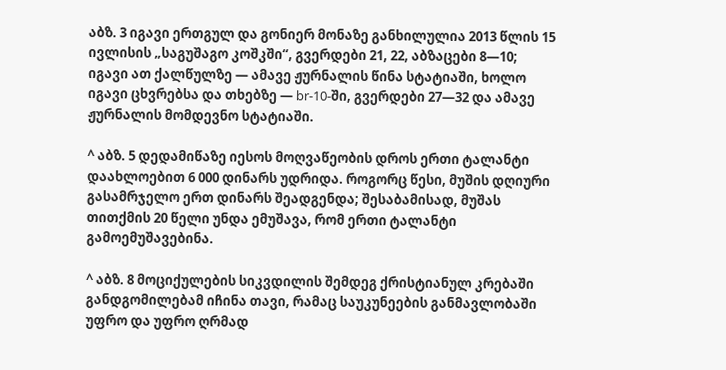აბზ. 3 იგავი ერთგულ და გონიერ მონაზე განხილულია 2013 წლის 15 ივლისის „საგუშაგო კოშკში“, გვერდები 21, 22, აბზაცები 8—10; იგავი ათ ქალწულზე — ამავე ჟურნალის წინა სტატიაში, ხოლო იგავი ცხვრებსა და თხებზე — br-10-ში, გვერდები 27—32 და ამავე ჟურნალის მომდევნო სტატიაში.

^ აბზ. 5 დედამიწაზე იესოს მოღვაწეობის დროს ერთი ტალანტი დაახლოებით 6 000 დინარს უდრიდა. როგორც წესი, მუშის დღიური გასამრჯელო ერთ დინარს შეადგენდა; შესაბამისად, მუშას თითქმის 20 წელი უნდა ემუშავა, რომ ერთი ტალანტი გამოემუშავებინა.

^ აბზ. 8 მოციქულების სიკვდილის შემდეგ ქრისტიანულ კრებაში განდგომილებამ იჩინა თავი, რამაც საუკუნეების განმავლობაში უფრო და უფრო ღრმად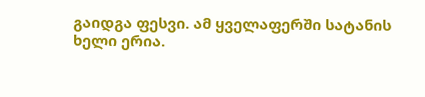გაიდგა ფესვი. ამ ყველაფერში სატანის ხელი ერია.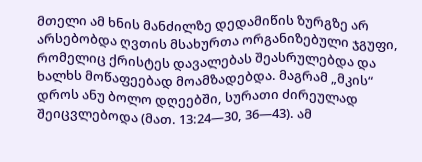მთელი ამ ხნის მანძილზე დედამიწის ზურგზე არ არსებობდა ღვთის მსახურთა ორგანიზებული ჯგუფი, რომელიც ქრისტეს დავალებას შეასრულებდა და ხალხს მოწაფეებად მოამზადებდა. მაგრამ „მკის“ დროს ანუ ბოლო დღეებში, სურათი ძირეულად შეიცვლებოდა (მათ. 13:24—30, 36—43). ამ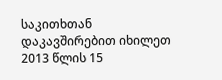საკითხთან დაკავშირებით იხილეთ 2013 წლის 15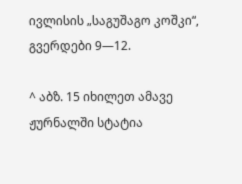ივლისის „საგუშაგო კოშკი“, გვერდები 9—12.

^ აბზ. 15 იხილეთ ამავე ჟურნალში სტატია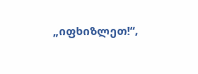„იფხიზლეთ!“,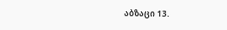აბზაცი 13.